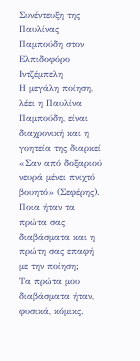Συνέντευξη της Παυλίνας Παμπούδη στον Ελπιδοφόρο Ιντζέμπελη
Η μεγάλη ποίηση, λέει η Παυλίνα Παμπούδη, είναι διαχρονική και η γοητεία της διαρκεί «Σαν από δοξαριού νευρά μένει πνιχτό βουητό» (Σεφέρης).
Ποια ήταν τα πρώτα σας διαβάσματα και η πρώτη σας επαφή με την ποίηση;
Τα πρώτα μου διαβάσματα ήταν, φυσικά, κόμικς.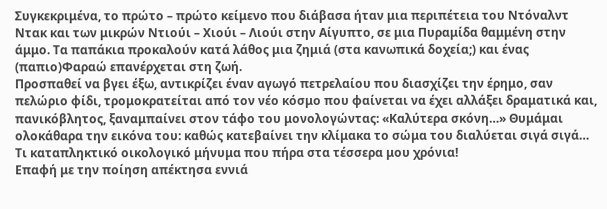Συγκεκριμένα, το πρώτο – πρώτο κείμενο που διάβασα ήταν μια περιπέτεια του Ντόναλντ Ντακ και των μικρών Ντιούι – Χιούι – Λιούι στην Αίγυπτο, σε μια Πυραμίδα θαμμένη στην άμμο. Τα παπάκια προκαλούν κατά λάθος μια ζημιά (στα κανωπικά δοχεία;) και ένας (παπιο)Φαραώ επανέρχεται στη ζωή.
Προσπαθεί να βγει έξω, αντικρίζει έναν αγωγό πετρελαίου που διασχίζει την έρημο, σαν πελώριο φίδι, τρομοκρατείται από τον νέο κόσμο που φαίνεται να έχει αλλάξει δραματικά και, πανικόβλητος, ξαναμπαίνει στον τάφο του μονολογώντας: «Καλύτερα σκόνη…» Θυμάμαι ολοκάθαρα την εικόνα του: καθώς κατεβαίνει την κλίμακα το σώμα του διαλύεται σιγά σιγά… Τι καταπληκτικό οικολογικό μήνυμα που πήρα στα τέσσερα μου χρόνια!
Επαφή με την ποίηση απέκτησα εννιά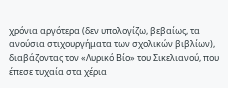χρόνια αργότερα (δεν υπολογίζω, βεβαίως, τα ανούσια στιχουργήματα των σχολικών βιβλίων), διαβάζοντας τον «Λυρικό Βίο» του Σικελιανού, που έπεσε τυχαία στα χέρια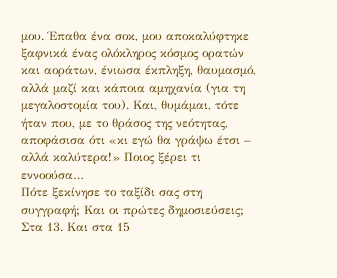μου. Έπαθα ένα σοκ, μου αποκαλύφτηκε ξαφνικά ένας ολόκληρος κόσμος ορατών και αοράτων, ένιωσα έκπληξη, θαυμασμό, αλλά μαζί και κάποια αμηχανία (για τη μεγαλοστομία του). Και, θυμάμαι, τότε ήταν που, με το θράσος της νεότητας, αποφάσισα ότι «κι εγώ θα γράψω έτσι – αλλά καλύτερα!» Ποιος ξέρει τι
εννοούσα…
Πότε ξεκίνησε το ταξίδι σας στη συγγραφή; Και οι πρώτες δημοσιεύσεις;
Στα 13. Και στα 15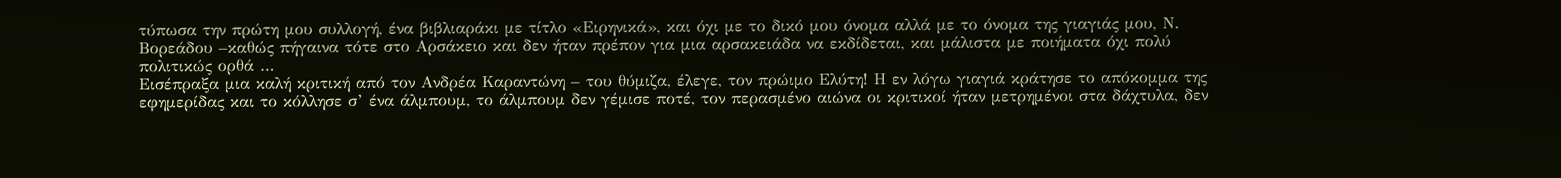τύπωσα την πρώτη μου συλλογή, ένα βιβλιαράκι με τίτλο «Ειρηνικά», και όχι με το δικό μου όνομα αλλά με το όνομα της γιαγιάς μου, Ν. Βορεάδου –καθώς πήγαινα τότε στο Αρσάκειο και δεν ήταν πρέπον για μια αρσακειάδα να εκδίδεται, και μάλιστα με ποιήματα όχι πολύ πολιτικώς ορθά …
Εισέπραξα μια καλή κριτική από τον Ανδρέα Καραντώνη – του θύμιζα, έλεγε, τον πρώιμο Ελύτη! Η εν λόγω γιαγιά κράτησε το απόκομμα της
εφημερίδας και το κόλλησε σ’ ένα άλμπουμ, το άλμπουμ δεν γέμισε ποτέ, τον περασμένο αιώνα οι κριτικοί ήταν μετρημένοι στα δάχτυλα, δεν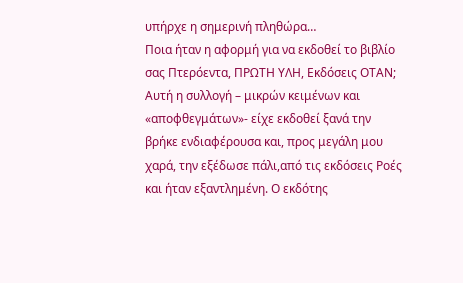υπήρχε η σημερινή πληθώρα…
Ποια ήταν η αφορμή για να εκδοθεί το βιβλίο σας Πτερόεντα, ΠΡΩΤΗ ΥΛΗ, Εκδόσεις ΟΤΑΝ;
Αυτή η συλλογή – μικρών κειμένων και «αποφθεγμάτων»- είχε εκδοθεί ξανά την βρήκε ενδιαφέρουσα και, προς μεγάλη μου χαρά, την εξέδωσε πάλι,από τις εκδόσεις Ροές και ήταν εξαντλημένη. Ο εκδότης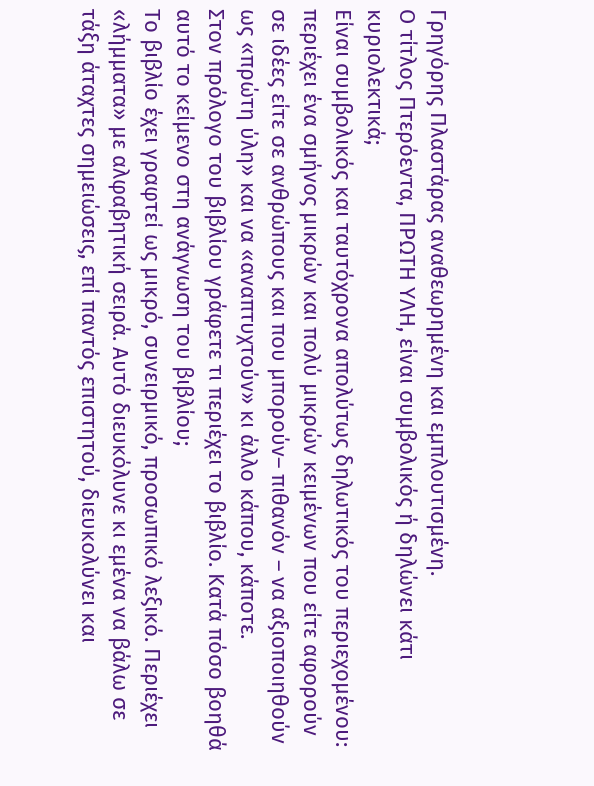Γρηγόρης Πλαστάρας αναθεωρημένη και εμπλουτισμένη.
Ο τίτλος Πτερόεντα, ΠΡΩΤΗ ΥΛΗ, είναι συμβολικός ή δηλώνει κάτι κυριολεκτικά;
Είναι συμβολικός και ταυτόχρονα απολύτως δηλωτικός του περιεχομένου: περιέχει ένα σμήνος μικρών και πολύ μικρών κειμένων που είτε αφορούν σε ιδέες είτε σε ανθρώπους και που μπορούν– πιθανόν – να αξιοποιηθούν ως «πρώτη ύλη» και να «αναπτυχτούν» κι άλλο κάπου, κάποτε.
Στον πρόλογο του βιβλίου γράφετε τι περιέχει το βιβλίο. Κατά πόσο βοηθά αυτό το κείμενο στη ανάγνωση του βιβλίου;
Το βιβλίο έχει γραφτεί ως μικρό, συνειρμικό, προσωπικό λεξικό. Περιέχει «λήμματα» με αλφαβητική σειρά. Αυτό διευκόλυνε κι εμένα να βάλω σε τάξη άταχτες σημειώσεις, επί παντός επιστητού, διευκολύνει και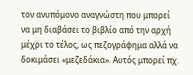τον ανυπόμονο αναγνώστη που μπορεί να μη διαβάσει το βιβλίο από την αρχή μέχρι το τέλος, ως πεζογράφημα αλλά να δοκιμάσει «μεζεδάκια». Αυτός μπορεί πχ.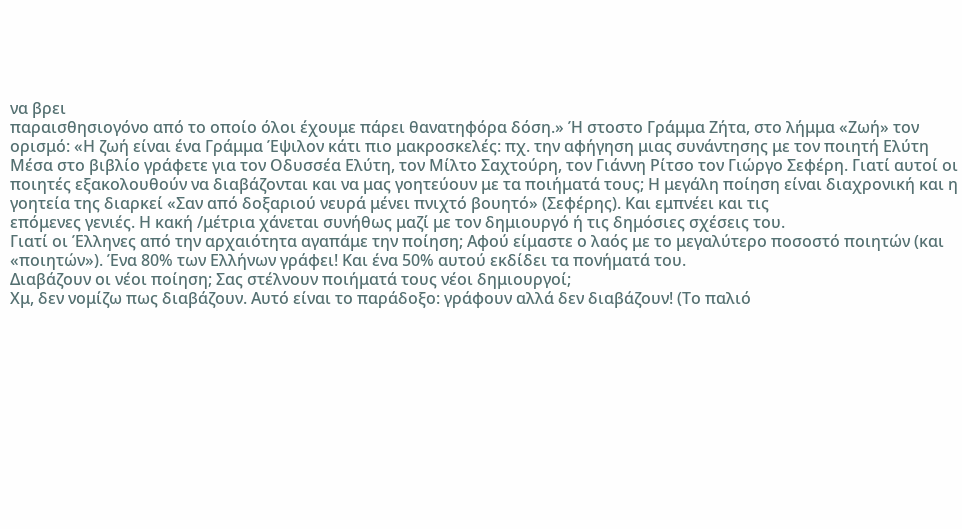να βρει
παραισθησιογόνο από το οποίο όλοι έχουμε πάρει θανατηφόρα δόση.» Ή στοστο Γράμμα Ζήτα, στο λήμμα «Ζωή» τον ορισμό: «Η ζωή είναι ένα Γράμμα Έψιλον κάτι πιο μακροσκελές: πχ. την αφήγηση μιας συνάντησης με τον ποιητή Ελύτη
Μέσα στο βιβλίο γράφετε για τον Οδυσσέα Ελύτη, τον Μίλτο Σαχτούρη, τον Γιάννη Ρίτσο τον Γιώργο Σεφέρη. Γιατί αυτοί οι ποιητές εξακολουθούν να διαβάζονται και να μας γοητεύουν με τα ποιήματά τους; Η μεγάλη ποίηση είναι διαχρονική και η γοητεία της διαρκεί «Σαν από δοξαριού νευρά μένει πνιχτό βουητό» (Σεφέρης). Και εμπνέει και τις
επόμενες γενιές. Η κακή /μέτρια χάνεται συνήθως μαζί με τον δημιουργό ή τις δημόσιες σχέσεις του.
Γιατί οι Έλληνες από την αρχαιότητα αγαπάμε την ποίηση; Αφού είμαστε ο λαός με το μεγαλύτερο ποσοστό ποιητών (και «ποιητών»). Ένα 80% των Ελλήνων γράφει! Και ένα 50% αυτού εκδίδει τα πονήματά του.
Διαβάζουν οι νέοι ποίηση; Σας στέλνουν ποιήματά τους νέοι δημιουργοί;
Χμ, δεν νομίζω πως διαβάζουν. Αυτό είναι το παράδοξο: γράφουν αλλά δεν διαβάζουν! (Το παλιό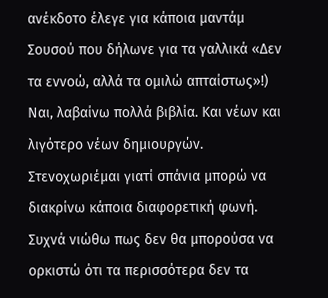ανέκδοτο έλεγε για κάποια μαντάμ Σουσού που δήλωνε για τα γαλλικά «Δεν τα εννοώ, αλλά τα ομιλώ απταίστως»!)
Ναι, λαβαίνω πολλά βιβλία. Και νέων και λιγότερο νέων δημιουργών. Στενοχωριέμαι γιατί σπάνια μπορώ να διακρίνω κάποια διαφορετική φωνή. Συχνά νιώθω πως δεν θα μπορούσα να ορκιστώ ότι τα περισσότερα δεν τα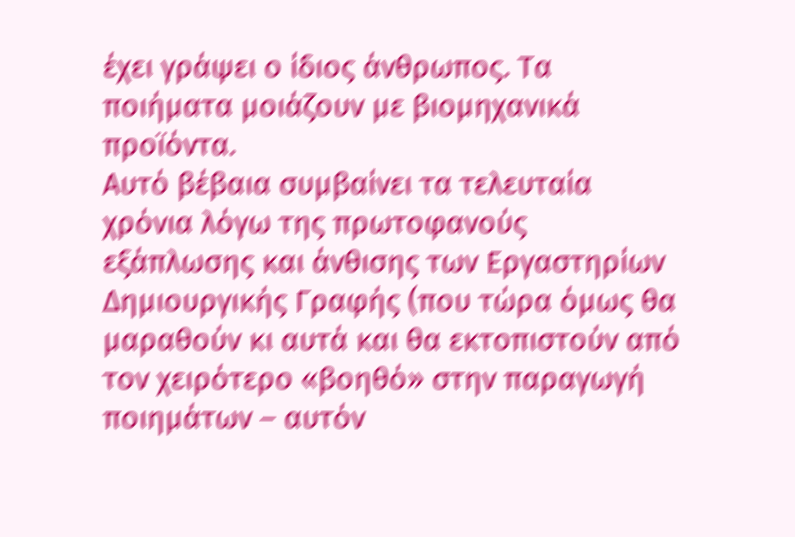έχει γράψει ο ίδιος άνθρωπος. Τα ποιήματα μοιάζουν με βιομηχανικά προϊόντα.
Αυτό βέβαια συμβαίνει τα τελευταία χρόνια λόγω της πρωτοφανούς εξάπλωσης και άνθισης των Εργαστηρίων Δημιουργικής Γραφής (που τώρα όμως θα μαραθούν κι αυτά και θα εκτοπιστούν από τον χειρότερο «βοηθό» στην παραγωγή ποιημάτων – αυτόν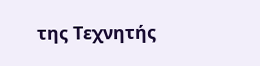της Τεχνητής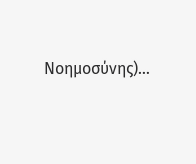Νοημοσύνης)…